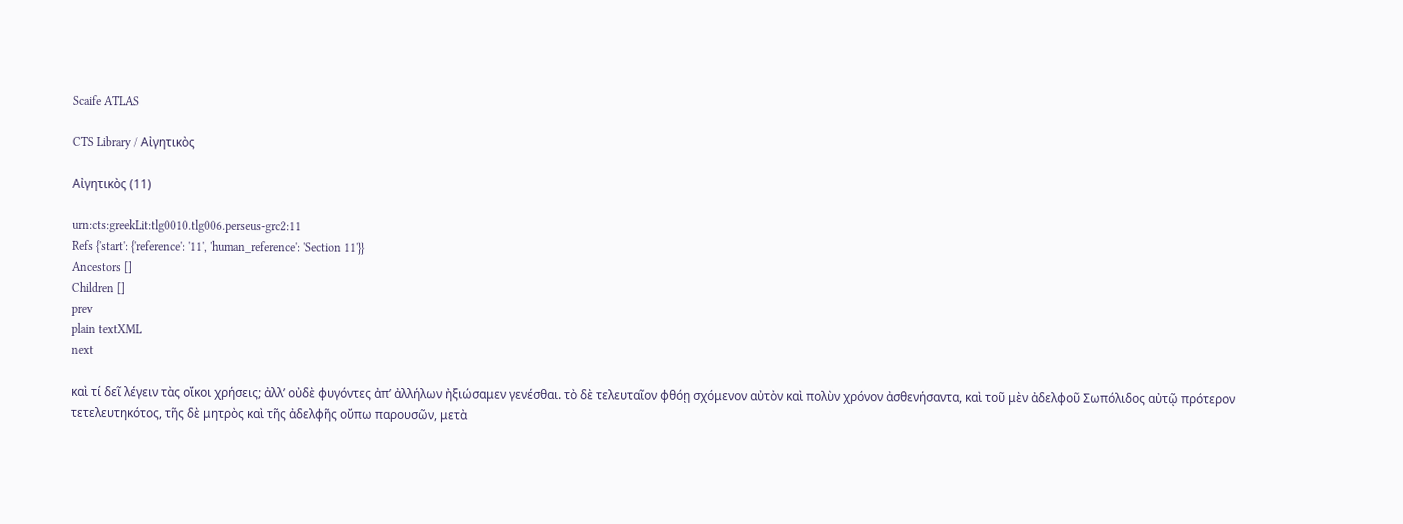Scaife ATLAS

CTS Library / Αἰγητικὸς

Αἰγητικὸς (11)

urn:cts:greekLit:tlg0010.tlg006.perseus-grc2:11
Refs {'start': {'reference': '11', 'human_reference': 'Section 11'}}
Ancestors []
Children []
prev
plain textXML
next

καὶ τί δεῖ λέγειν τὰς οἴκοι χρήσεις; ἀλλʼ οὐδὲ φυγόντες ἀπʼ ἀλλήλων ἠξιώσαμεν γενέσθαι. τὸ δὲ τελευταῖον φθόῃ σχόμενον αὐτὸν καὶ πολὺν χρόνον ἀσθενήσαντα, καὶ τοῦ μὲν ἀδελφοῦ Σωπόλιδος αὐτῷ πρότερον τετελευτηκότος, τῆς δὲ μητρὸς καὶ τῆς ἀδελφῆς οὔπω παρουσῶν, μετὰ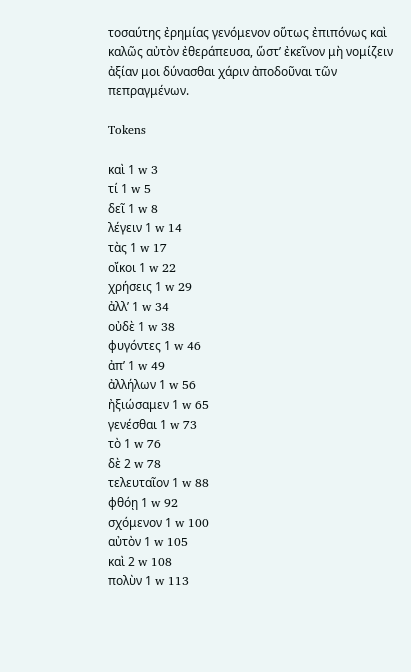τοσαύτης ἐρημίας γενόμενον οὕτως ἐπιπόνως καὶ καλῶς αὐτὸν ἐθεράπευσα, ὥστʼ ἐκεῖνον μὴ νομίζειν ἀξίαν μοι δύνασθαι χάριν ἀποδοῦναι τῶν πεπραγμένων.

Tokens

καὶ 1 w 3
τί 1 w 5
δεῖ 1 w 8
λέγειν 1 w 14
τὰς 1 w 17
οἴκοι 1 w 22
χρήσεις 1 w 29
ἀλλʼ 1 w 34
οὐδὲ 1 w 38
φυγόντες 1 w 46
ἀπʼ 1 w 49
ἀλλήλων 1 w 56
ἠξιώσαμεν 1 w 65
γενέσθαι 1 w 73
τὸ 1 w 76
δὲ 2 w 78
τελευταῖον 1 w 88
φθόῃ 1 w 92
σχόμενον 1 w 100
αὐτὸν 1 w 105
καὶ 2 w 108
πολὺν 1 w 113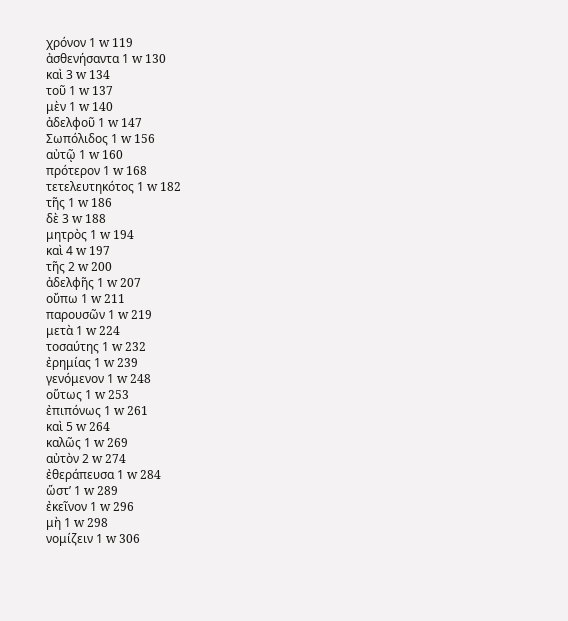χρόνον 1 w 119
ἀσθενήσαντα 1 w 130
καὶ 3 w 134
τοῦ 1 w 137
μὲν 1 w 140
ἀδελφοῦ 1 w 147
Σωπόλιδος 1 w 156
αὐτῷ 1 w 160
πρότερον 1 w 168
τετελευτηκότος 1 w 182
τῆς 1 w 186
δὲ 3 w 188
μητρὸς 1 w 194
καὶ 4 w 197
τῆς 2 w 200
ἀδελφῆς 1 w 207
οὔπω 1 w 211
παρουσῶν 1 w 219
μετὰ 1 w 224
τοσαύτης 1 w 232
ἐρημίας 1 w 239
γενόμενον 1 w 248
οὕτως 1 w 253
ἐπιπόνως 1 w 261
καὶ 5 w 264
καλῶς 1 w 269
αὐτὸν 2 w 274
ἐθεράπευσα 1 w 284
ὥστʼ 1 w 289
ἐκεῖνον 1 w 296
μὴ 1 w 298
νομίζειν 1 w 306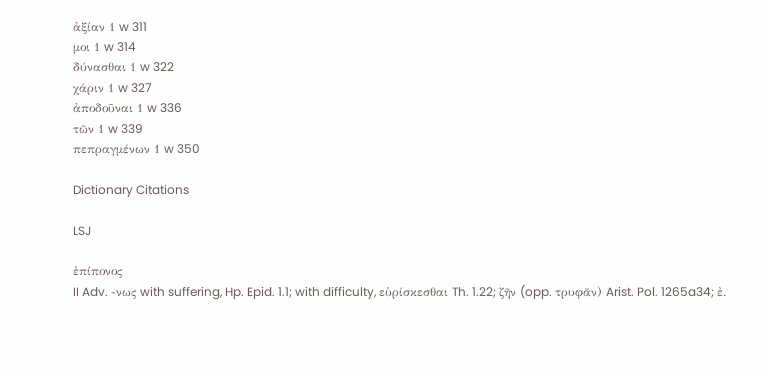ἀξίαν 1 w 311
μοι 1 w 314
δύνασθαι 1 w 322
χάριν 1 w 327
ἀποδοῦναι 1 w 336
τῶν 1 w 339
πεπραγμένων 1 w 350

Dictionary Citations

LSJ

ἐπίπονος
II Adv. -νως with suffering, Hp. Epid. 1.1; with difficulty, εὑρίσκεσθαι Th. 1.22; ζῆν (opp. τρυφᾶν) Arist. Pol. 1265a34; ἐ.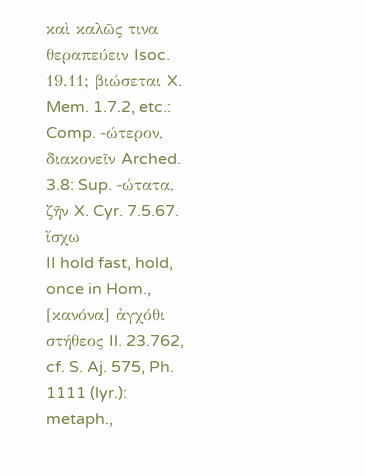καὶ καλῶς τινα θεραπεύειν Isoc. 19.11; βιώσεται X. Mem. 1.7.2, etc.: Comp. -ώτερον, διακονεῖν Arched. 3.8: Sup. -ώτατα, ζῆν X. Cyr. 7.5.67.
ἴσχω
II hold fast, hold, once in Hom., [κανόνα] ἀγχόθι στήθεος Il. 23.762, cf. S. Aj. 575, Ph. 1111 (lyr.): metaph.,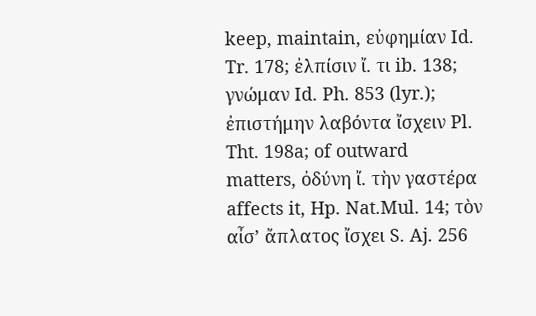keep, maintain, εὐφημίαν Id. Tr. 178; ἐλπίσιν ἴ. τι ib. 138; γνώμαν Id. Ph. 853 (lyr.); ἐπιστήμην λαβόντα ἴσχειν Pl. Tht. 198a; of outward matters, ὀδύνη ἴ. τὴν γαστέρα affects it, Hp. Nat.Mul. 14; τὸν αἶσʼ ἄπλατος ἴσχει S. Aj. 256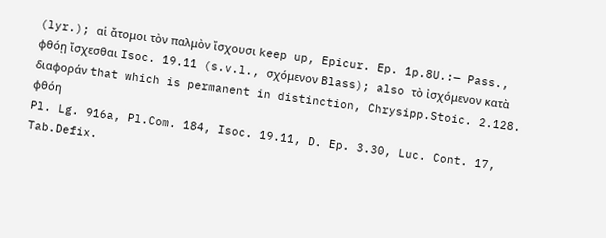(lyr.); αἱ ἄτομοι τὸν παλμὸν ἴσχουσι keep up, Epicur. Ep. 1p.8U.:— Pass., φθόῃ ἴσχεσθαι Isoc. 19.11 (s.v.l., σχόμενον Blass); also τὸ ἰσχόμενον κατὰ διαφοράν that which is permanent in distinction, Chrysipp.Stoic. 2.128.
φθόη
Pl. Lg. 916a, Pl.Com. 184, Isoc. 19.11, D. Ep. 3.30, Luc. Cont. 17, Tab.Defix.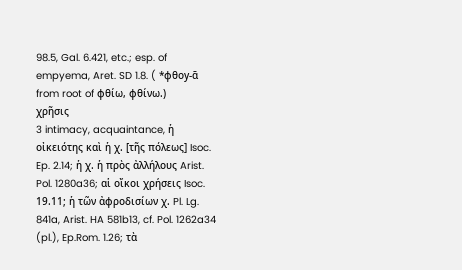98.5, Gal. 6.421, etc.; esp. of empyema, Aret. SD 1.8. ( *φθοy-ᾱ from root of φθίω, φθίνω.)
χρῆσις
3 intimacy, acquaintance, ἡ οἰκειότης καὶ ἡ χ. [τῆς πόλεως] Isoc. Ep. 2.14; ἡ χ. ἡ πρὸς ἀλλήλους Arist. Pol. 1280a36; αἱ οἴκοι χρήσεις Isoc. 19.11; ἡ τῶν ἀφροδισίων χ. Pl. Lg. 841a, Arist. HA 581b13, cf. Pol. 1262a34 (pl.), Ep.Rom. 1.26; τὰ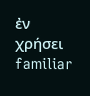ἐν χρήσει familiar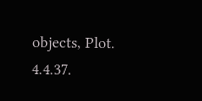objects, Plot. 4.4.37.